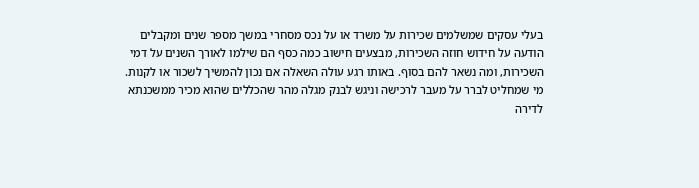בעלי עסקים שמשלמים שכירות על משרד או על נכס מסחרי במשך מספר שנים ומקבלים הודעה על חידוש חוזה השכירות, מבצעים חישוב כמה כסף הם שילמו לאורך השנים על דמי השכירות, ומה נשאר להם בסוף. באותו רגע עולה השאלה אם נכון להמשיך לשכור או לקנות. מי שמחליט לברר על מעבר לרכישה וניגש לבנק מגלה מהר שהכללים שהוא מכיר ממשכנתא לדירה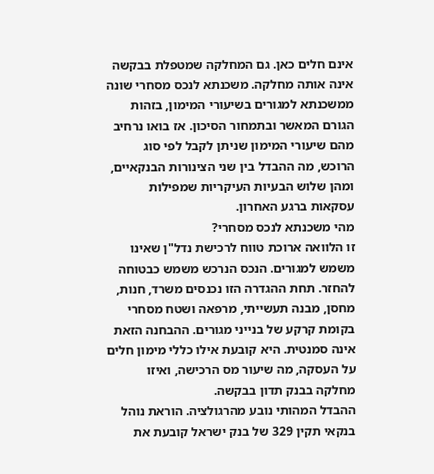אינם חלים כאן. גם המחלקה שמטפלת בבקשה אינה אותה מחלקה. משכנתא לנכס מסחרי שונה ממשכנתא למגורים בשיעורי המימון, בזהות הגורם המאשר ובתמחור הסיכון. אז בואו נרחיב מהם שיעורי המימון שניתן לקבל לפי סוג הרוכש, מה ההבדל בין שני הצינורות הבנקאיים, ומהן שלוש הבעיות העיקריות שמפילות עסקאות ברגע האחרון.
מהי משכנתא לנכס מסחרי?
זו הלוואה ארוכת טווח לרכישת נדל"ן שאינו משמש למגורים. הנכס הנרכש משמש כבטוחה להחזר. תחת ההגדרה הזו נכנסים משרד, חנות, מחסן, מבנה תעשייתי, מרפאה ושטח מסחרי בקומת קרקע של בנייני מגורים. ההבחנה הזאת אינה סמנטית. היא קובעת אילו כללי מימון חלים על העסקה, מה שיעור מס הרכישה, ואיזו מחלקה בבנק תדון בבקשה.
ההבדל המהותי נובע מהרגולציה. הוראת נוהל בנקאי תקין 329 של בנק ישראל קובעת את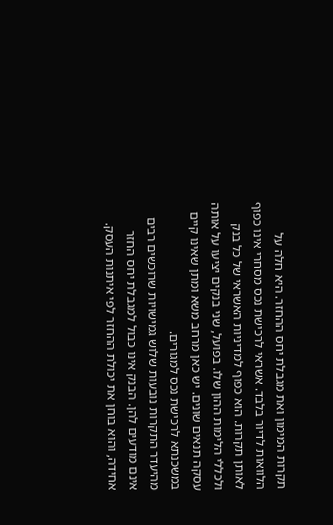תקרות המימון ואת מגבלת יחס ההחזר. היא חלה על הלוואות לדיור בלבד. אשראי לרכישת נכס מסחרי אינו כפוף לאותן תקרות. הוא כפוף למדיניות האשראי של כל בנק ולכללי הלימות ההון שלו. בפועל, שני בנקים יציעו על אותה עסקה תנאים שונים. יש כאן מרחב משא ומתן שאינו קיים במשכנתא לרכישת נכס למגורים.
מהיעדר התקרות נובעות שלוש גמישויות שרוכשים רבים אינם מודעים להן. הבנק אינו כבול למגבלת יחס החזר אחידה, והוא בוחן את יכולת ההחזר לפי איתנות העסק.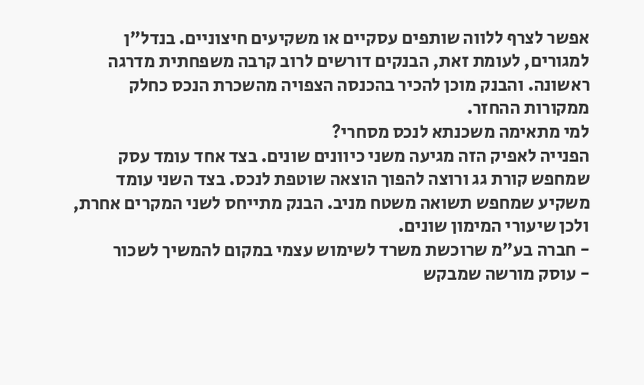אפשר לצרף ללווה שותפים עסקיים או משקיעים חיצוניים. בנדל"ן למגורים, לעומת זאת, הבנקים דורשים לרוב קרבה משפחתית מדרגה ראשונה. והבנק מוכן להכיר בהכנסה הצפויה מהשכרת הנכס כחלק ממקורות ההחזר.
למי מתאימה משכנתא לנכס מסחרי?
הפנייה לאפיק הזה מגיעה משני כיוונים שונים. בצד אחד עומד עסק שמחפש קורת גג ורוצה להפוך הוצאה שוטפת לנכס. בצד השני עומד משקיע שמחפש תשואה משטח מניב. הבנק מתייחס לשני המקרים אחרת, ולכן שיעורי המימון שונים.
- חברה בע"מ שרוכשת משרד לשימוש עצמי במקום להמשיך לשכור
- עוסק מורשה שמבקש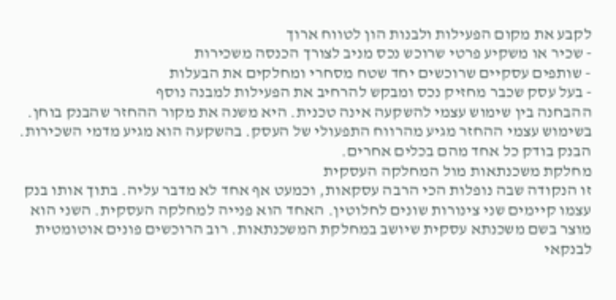לקבע את מקום הפעילות ולבנות הון לטווח ארוך
- שכיר או משקיע פרטי שרוכש נכס מניב לצורך הכנסה משכירות
- שותפים עסקיים שרוכשים יחד שטח מסחרי ומחלקים את הבעלות
- בעל עסק שכבר מחזיק נכס ומבקש להרחיב את הפעילות למבנה נוסף
ההבחנה בין שימוש עצמי להשקעה אינה טכנית. היא משנה את מקור ההחזר שהבנק בוחן. בשימוש עצמי ההחזר מגיע מהרווח התפעולי של העסק. בהשקעה הוא מגיע מדמי השכירות. הבנק בודק כל אחד מהם בכלים אחרים.
מחלקת משכנתאות מול המחלקה העסקית
זו הנקודה שבה נופלות הכי הרבה עסקאות, וכמעט אף אחד לא מדבר עליה. בתוך אותו בנק עצמו קיימים שני צינורות שונים לחלוטין. האחד הוא פנייה למחלקה העסקית. השני הוא מוצר בשם משכנתא עסקית שיושב במחלקת המשכנתאות. רוב הרוכשים פונים אוטומטית לבנקאי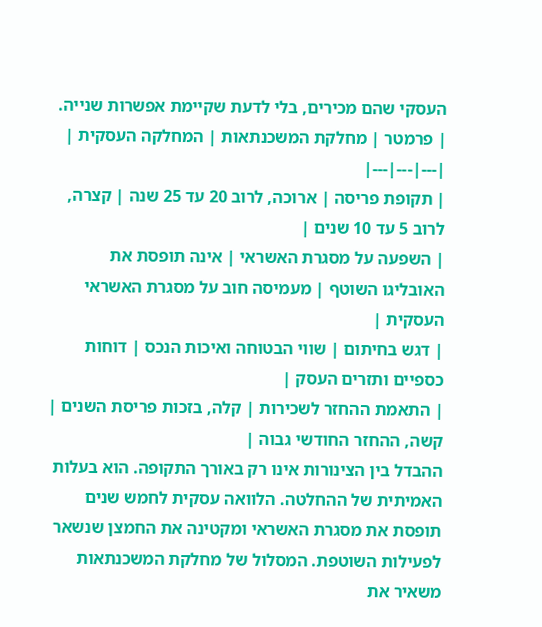העסקי שהם מכירים, בלי לדעת שקיימת אפשרות שנייה.
| פרמטר | מחלקת המשכנתאות | המחלקה העסקית |
|---|---|---|
| תקופת פריסה | ארוכה, לרוב 20 עד 25 שנה | קצרה, לרוב 5 עד 10 שנים |
| השפעה על מסגרת האשראי | אינה תופסת את האובליגו השוטף | מעמיסה חוב על מסגרת האשראי העסקית |
| דגש בחיתום | שווי הבטוחה ואיכות הנכס | דוחות כספיים ותזרים העסק |
| התאמת ההחזר לשכירות | קלה, בזכות פריסת השנים | קשה, ההחזר החודשי גבוה |
ההבדל בין הצינורות אינו רק באורך התקופה. הוא בעלות האמיתית של ההחלטה. הלוואה עסקית לחמש שנים תופסת את מסגרת האשראי ומקטינה את החמצן שנשאר לפעילות השוטפת. המסלול של מחלקת המשכנתאות משאיר את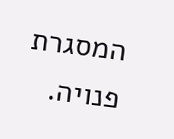המסגרת פנויה.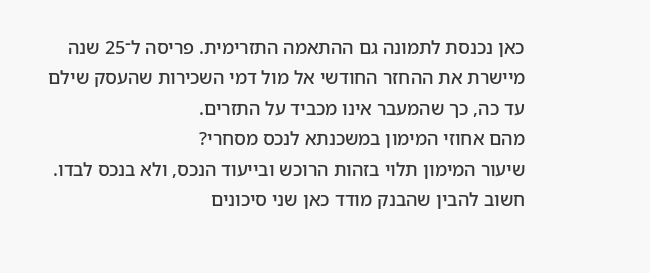כאן נכנסת לתמונה גם ההתאמה התזרימית. פריסה ל־25 שנה מיישרת את ההחזר החודשי אל מול דמי השכירות שהעסק שילם עד כה, כך שהמעבר אינו מכביד על התזרים.
מהם אחוזי המימון במשכנתא לנכס מסחרי?
שיעור המימון תלוי בזהות הרוכש ובייעוד הנכס, ולא בנכס לבדו. חשוב להבין שהבנק מודד כאן שני סיכונים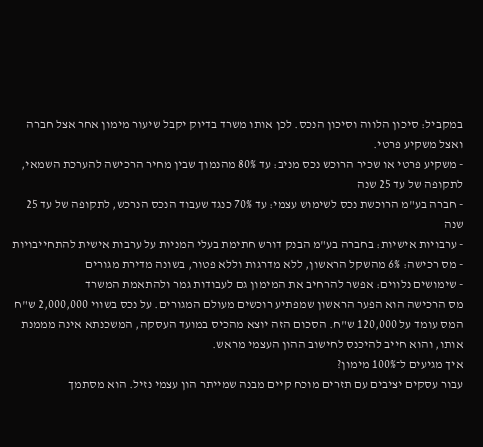במקביל: סיכון הלווה וסיכון הנכס. לכן אותו משרד בדיוק יקבל שיעור מימון אחר אצל חברה ואצל משקיע פרטי.
- משקיע פרטי או שכיר הרוכש נכס מניב: עד 80% מהנמוך שבין מחיר הרכישה להערכת השמאי, לתקופה של עד 25 שנה
- חברה בע"מ הרוכשת נכס לשימוש עצמי: עד 70% כנגד שעבוד הנכס הנרכש, לתקופה של עד 25 שנה
- ערבויות אישיות: בחברה בע"מ הבנק דורש חתימת בעלי המניות על ערבות אישית להתחייבויות
- מס רכישה: 6% מהשקל הראשון, ללא מדרגות וללא פטור, בשונה מדירת מגורים
- שימושים נלווים: אפשר להרחיב את המימון גם לעבודות גמר ולהתאמת המשרד
מס הרכישה הוא הפער הראשון שמפתיע רוכשים מעולם המגורים. על נכס בשווי 2,000,000 ש"ח המס עומד על 120,000 ש"ח. הסכום הזה יוצא מהכיס במועד העסקה, המשכנתא אינה מממנת אותו, והוא חייב להיכנס לחישוב ההון העצמי מראש.
איך מגיעים ל־100% מימון?
עבור עסקים יציבים עם תזרים מוכח קיים מבנה שמייתר הון עצמי נזיל. הוא מסתמך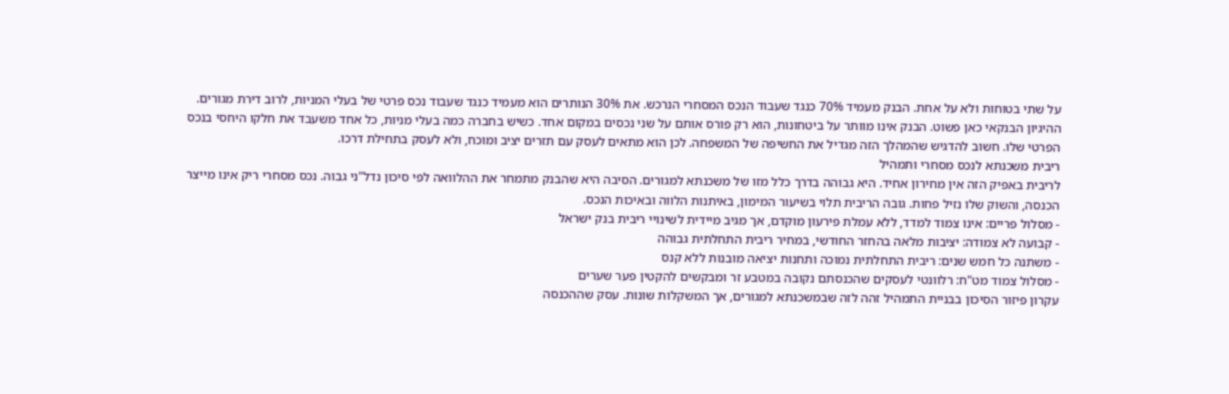על שתי בטוחות ולא על אחת. הבנק מעמיד 70% כנגד שעבוד הנכס המסחרי הנרכש. את 30% הנותרים הוא מעמיד כנגד שעבוד נכס פרטי של בעלי המניות, לרוב דירת מגורים.
ההיגיון הבנקאי כאן פשוט. הבנק אינו מוותר על ביטחונות, הוא רק פורס אותם על שני נכסים במקום אחד. כשיש בחברה כמה בעלי מניות, כל אחד משעבד את חלקו היחסי בנכס הפרטי שלו. חשוב להדגיש שהמהלך הזה מגדיל את החשיפה של המשפחה. לכן הוא מתאים לעסק עם תזרים יציב ומוכח, ולא לעסק בתחילת דרכו.
ריבית משכנתא לנכס מסחרי ותמהיל
לריבית באפיק הזה אין מחירון אחיד. היא גבוהה בדרך כלל מזו של משכנתא למגורים. הסיבה היא שהבנק מתמחר את ההלוואה לפי סיכון נדל"ני גבוה. נכס מסחרי ריק אינו מייצר הכנסה, והשוק שלו נזיל פחות. גובה הריבית תלוי בשיעור המימון, באיתנות הלווה ובאיכות הנכס.
- מסלול פריים: אינו צמוד למדד, ללא עמלת פירעון מוקדם, אך מגיב מיידית לשינויי ריבית בנק ישראל
- קבועה לא צמודה: יציבות מלאה בהחזר החודשי, במחיר ריבית התחלתית גבוהה
- משתנה כל חמש שנים: ריבית התחלתית נמוכה ותחנות יציאה מובנות ללא קנס
- מסלול צמוד מט"ח: רלוונטי לעסקים שהכנסתם נקובה במטבע זר ומבקשים להקטין פער שערים
עקרון פיזור הסיכון בבניית התמהיל זהה לזה שבמשכנתא למגורים, אך המשקלות שונות. עסק שההכנסה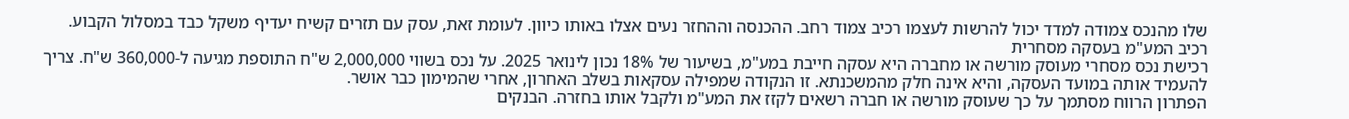שלו מהנכס צמודה למדד יכול להרשות לעצמו רכיב צמוד רחב. ההכנסה וההחזר נעים אצלו באותו כיוון. לעומת זאת, עסק עם תזרים קשיח יעדיף משקל כבד במסלול הקבוע.
רכיב המע"מ בעסקה מסחרית
רכישת נכס מסחרי מעוסק מורשה או מחברה היא עסקה חייבת במע"מ, בשיעור של 18% נכון לינואר 2025. על נכס בשווי 2,000,000 ש"ח התוספת מגיעה ל-360,000 ש"ח. צריך להעמיד אותה במועד העסקה, והיא אינה חלק מהמשכנתא. זו הנקודה שמפילה עסקאות בשלב האחרון, אחרי שהמימון כבר אושר.
הפתרון הרווח מסתמך על כך שעוסק מורשה או חברה רשאים לקזז את המע"מ ולקבל אותו בחזרה. הבנקים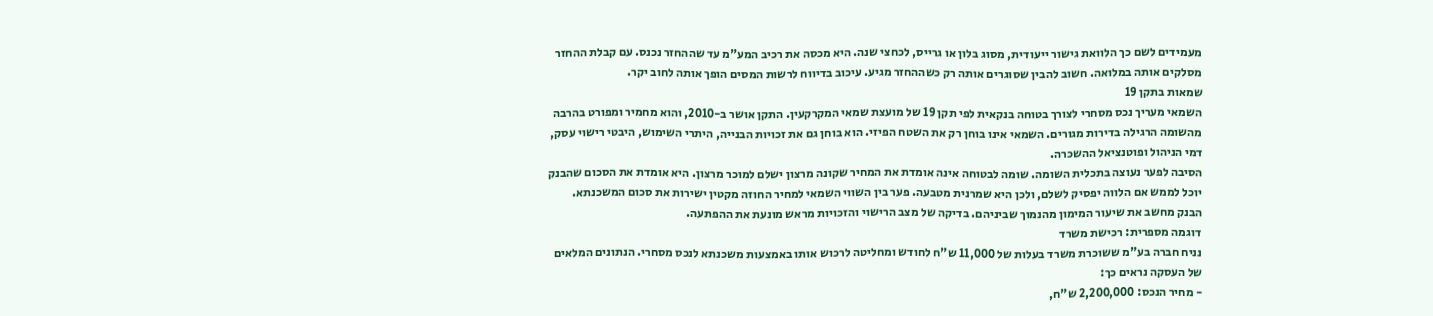מעמידים לשם כך הלוואת גישור ייעודית, מסוג בלון או גרייס, לכחצי שנה. היא מכסה את רכיב המע"מ עד שההחזר נכנס. עם קבלת ההחזר מסלקים אותה במלואה. חשוב להבין שסוגרים אותה רק כשההחזר מגיע. עיכוב בדיווח לרשות המסים הופך אותה לחוב יקר.
שמאות בתקן 19
השמאי מעריך נכס מסחרי לצורך בטוחה בנקאית לפי תקן 19 של מועצת שמאי המקרקעין. התקן אושר ב-2010, והוא מחמיר ומפורט בהרבה מהשומה הרגילה בדירות מגורים. השמאי אינו בוחן רק את השטח הפיזי. הוא בוחן גם את זכויות הבנייה, היתרי השימוש, היבטי רישוי עסק, דמי הניהול ופוטנציאל ההשכרה.
הסיבה לפער נעוצה בתכלית השומה. שומה לבטוחה אינה אומדת את המחיר שקונה מרצון ישלם למוכר מרצון. היא אומדת את הסכום שהבנק יוכל לממש אם הלווה יפסיק לשלם, ולכן היא שמרנית מטבעה. פער בין השווי השמאי למחיר החוזה מקטין ישירות את סכום המשכנתא. הבנק מחשב את שיעור המימון מהנמוך שביניהם. בדיקה של מצב הרישוי והזכויות מראש מונעת את ההפתעה.
דוגמה מספרית: רכישת משרד
נניח חברה בע"מ ששוכרת משרד בעלות של 11,000 ש"ח לחודש ומחליטה לרכוש אותו באמצעות משכנתא לנכס מסחרי. הנתונים המלאים של העסקה נראים כך:
- מחיר הנכס: 2,200,000 ש"ח,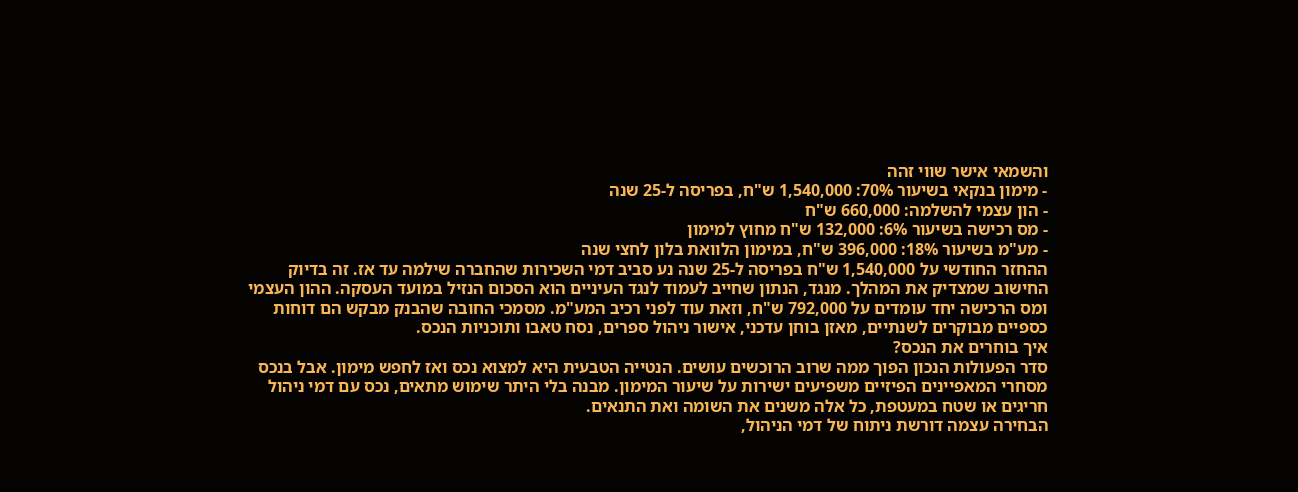והשמאי אישר שווי זהה
- מימון בנקאי בשיעור 70%: 1,540,000 ש"ח, בפריסה ל-25 שנה
- הון עצמי להשלמה: 660,000 ש"ח
- מס רכישה בשיעור 6%: 132,000 ש"ח מחוץ למימון
- מע"מ בשיעור 18%: 396,000 ש"ח, במימון הלוואת בלון לחצי שנה
ההחזר החודשי על 1,540,000 ש"ח בפריסה ל-25 שנה נע סביב דמי השכירות שהחברה שילמה עד אז. זה בדיוק החישוב שמצדיק את המהלך. מנגד, הנתון שחייב לעמוד לנגד העיניים הוא הסכום הנזיל במועד העסקה. ההון העצמי ומס הרכישה יחד עומדים על 792,000 ש"ח, וזאת עוד לפני רכיב המע"מ. מסמכי החובה שהבנק מבקש הם דוחות כספיים מבוקרים לשנתיים, מאזן בוחן עדכני, אישור ניהול ספרים, נסח טאבו ותוכניות הנכס.
איך בוחרים את הנכס?
סדר הפעולות הנכון הפוך ממה שרוב הרוכשים עושים. הנטייה הטבעית היא למצוא נכס ואז לחפש מימון. אבל בנכס מסחרי המאפיינים הפיזיים משפיעים ישירות על שיעור המימון. מבנה בלי היתר שימוש מתאים, נכס עם דמי ניהול חריגים או שטח במעטפת, כל אלה משנים את השומה ואת התנאים.
הבחירה עצמה דורשת ניתוח של דמי הניהול,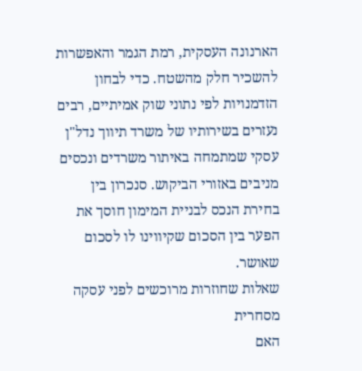הארנונה העסקית, רמת הגמר והאפשרות להשכיר חלק מהשטח. כדי לבחון הזדמנויות לפי נתוני שוק אמיתיים, רבים נעזרים בשירותיו של משרד תיווך נדל"ן עסקי שמתמחה באיתור משרדים ונכסים מניבים באזורי הביקוש. סנכרון בין בחירת הנכס לבניית המימון חוסך את הפער בין הסכום שקיווינו לו לסכום שאושר.
שאלות שחוזרות מרוכשים לפני עסקה מסחרית
האם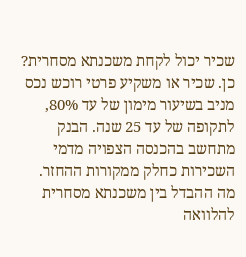שכיר יכול לקחת משכנתא מסחרית? כן. שכיר או משקיע פרטי רוכש נכס מניב בשיעור מימון של עד 80%, לתקופה של עד 25 שנה. הבנק מתחשב בהכנסה הצפויה מדמי השכירות כחלק ממקורות ההחזר.
מה ההבדל בין משכנתא מסחרית להלוואה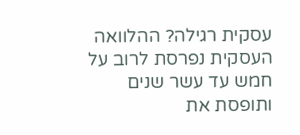עסקית רגילה? ההלוואה העסקית נפרסת לרוב על חמש עד עשר שנים ותופסת את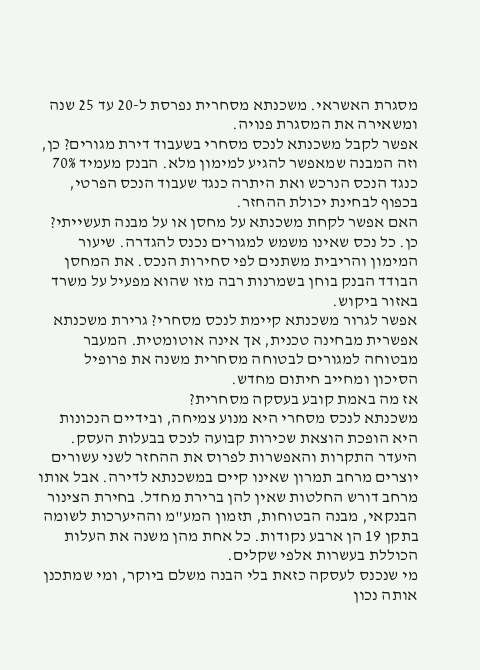מסגרת האשראי. משכנתא מסחרית נפרסת ל-20 עד 25 שנה ומשאירה את המסגרת פנויה.
אפשר לקבל משכנתא לנכס מסחרי בשעבוד דירת מגורים? כן, וזה המבנה שמאפשר להגיע למימון מלא. הבנק מעמיד 70% כנגד הנכס הנרכש ואת היתרה כנגד שעבוד הנכס הפרטי, בכפוף לבחינת יכולת ההחזר.
האם אפשר לקחת משכנתא על מחסן או על מבנה תעשייתי? כן. כל נכס שאינו משמש למגורים נכנס להגדרה. שיעור המימון והריבית משתנים לפי סחירות הנכס. את המחסן הבודד הבנק בוחן בשמרנות רבה מזו שהוא מפעיל על משרד באזור ביקוש.
אפשר לגרור משכנתא קיימת לנכס מסחרי? גרירת משכנתא אפשרית מבחינה טכנית, אך אינה אוטומטית. המעבר מבטוחה למגורים לבטוחה מסחרית משנה את פרופיל הסיכון ומחייב חיתום מחדש.
אז מה באמת קובע בעסקה מסחרית?
משכנתא לנכס מסחרי היא מנוע צמיחה, ובידיים הנכונות היא הופכת הוצאת שכירות קבועה לנכס בבעלות העסק. היעדר התקרות והאפשרות לפרוס את ההחזר לשני עשורים יוצרים מרחב תמרון שאינו קיים במשכנתא לדירה. אבל אותו מרחב דורש החלטות שאין להן ברירת מחדל. בחירת הצינור הבנקאי, מבנה הבטוחות, תזמון המע"מ וההיערכות לשומה בתקן 19 הן ארבע נקודות. כל אחת מהן משנה את העלות הכוללת בעשרות אלפי שקלים.
מי שנכנס לעסקה כזאת בלי הבנה משלם ביוקר, ומי שמתכנן אותה נכון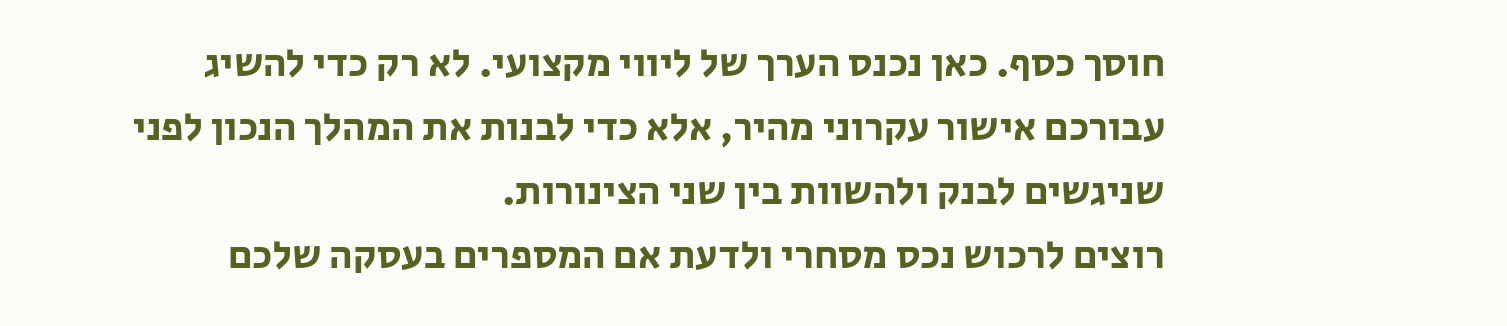חוסך כסף. כאן נכנס הערך של ליווי מקצועי. לא רק כדי להשיג עבורכם אישור עקרוני מהיר, אלא כדי לבנות את המהלך הנכון לפני שניגשים לבנק ולהשוות בין שני הצינורות.
רוצים לרכוש נכס מסחרי ולדעת אם המספרים בעסקה שלכם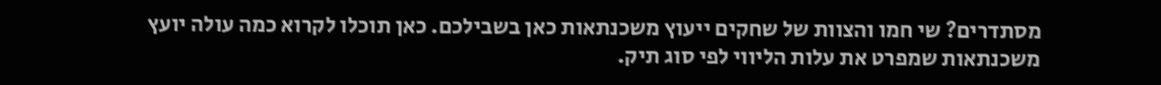מסתדרים? שי חמו והצוות של שחקים ייעוץ משכנתאות כאן בשבילכם. כאן תוכלו לקרוא כמה עולה יועץ משכנתאות שמפרט את עלות הליווי לפי סוג תיק.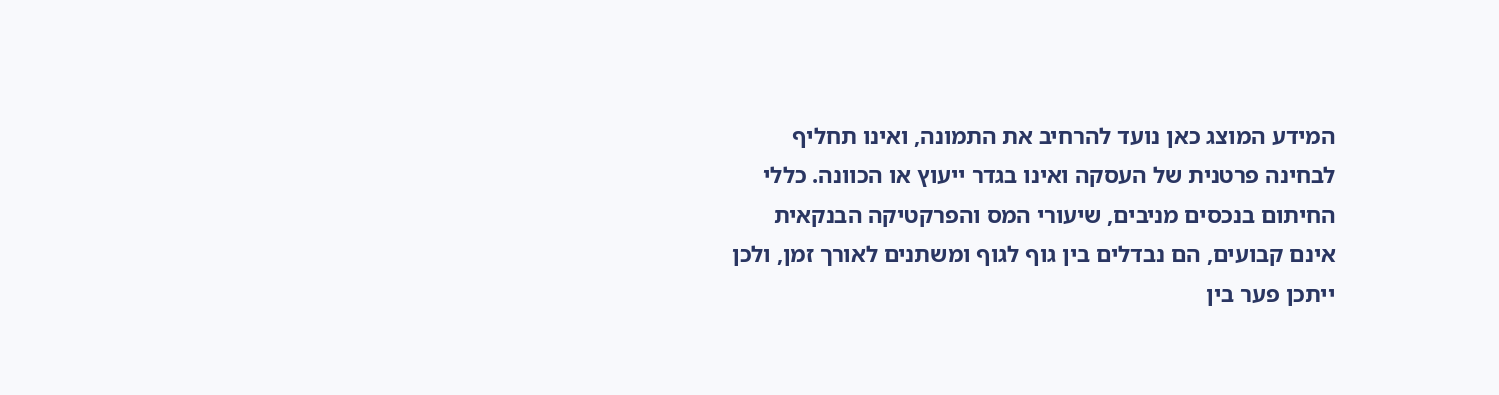המידע המוצג כאן נועד להרחיב את התמונה, ואינו תחליף לבחינה פרטנית של העסקה ואינו בגדר ייעוץ או הכוונה. כללי החיתום בנכסים מניבים, שיעורי המס והפרקטיקה הבנקאית אינם קבועים, הם נבדלים בין גוף לגוף ומשתנים לאורך זמן, ולכן ייתכן פער בין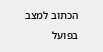הכתוב למצב בפועל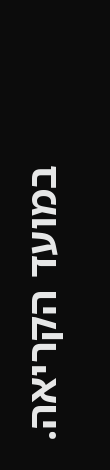במועד הקריאה.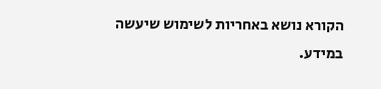הקורא נושא באחריות לשימוש שיעשה במידע.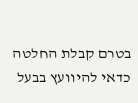בטרם קבלת החלטה כדאי להיוועץ בבעל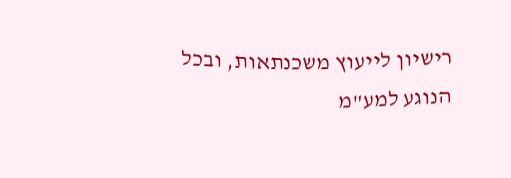רישיון לייעוץ משכנתאות, ובכל הנוגע למע"מ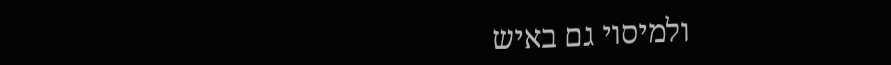ולמיסוי גם באיש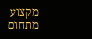מקצוע מתחום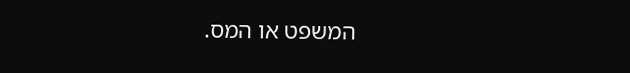המשפט או המס.